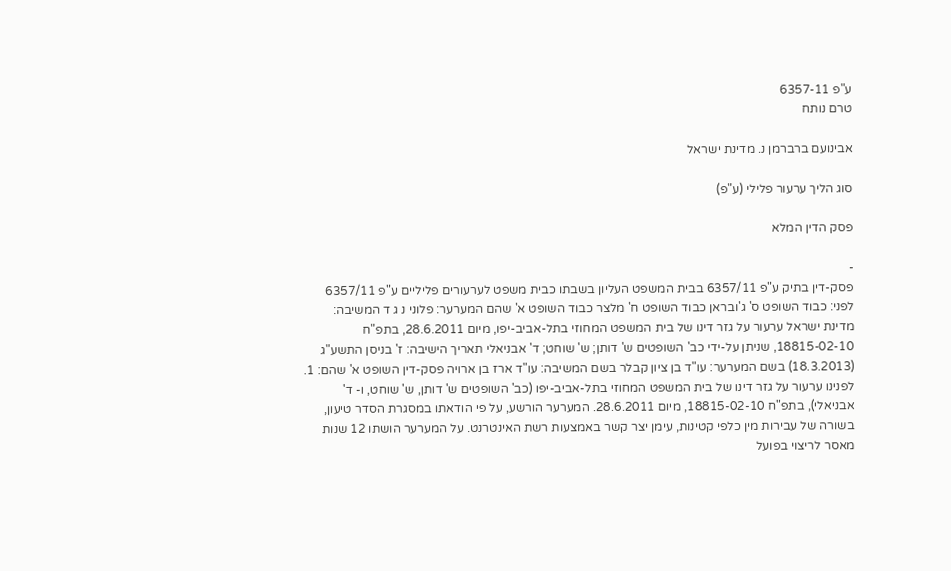ע"פ 6357-11
טרם נותח

אבינועם ברברמן נ. מדינת ישראל

סוג הליך ערעור פלילי (ע"פ)

פסק הדין המלא

-
פסק-דין בתיק ע"פ 6357/11 בבית המשפט העליון בשבתו כבית משפט לערעורים פליליים ע"פ 6357/11 לפני: כבוד השופט ס' ג'ובראן כבוד השופט ח' מלצר כבוד השופט א' שהם המערער: פלוני נ ג ד המשיבה: מדינת ישראל ערעור על גזר דינו של בית המשפט המחוזי בתל-אביב-יפו, מיום 28.6.2011, בתפ"ח 18815-02-10, שניתן על-ידי כב' השופטים ש' דותן; ש' שוחט; ד' אבניאלי תאריך הישיבה: ז' בניסן התשע"ג (18.3.2013) בשם המערער: עו"ד בן ציון קבלר בשם המשיבה: עו"ד ארז בן ארויה פסק-דין השופט א' שהם: 1. לפנינו ערעור על גזר דינו של בית המשפט המחוזי בתל-אביב-יפו (כב' השופטים ש' דותן, ש' שוחט, ו- ד' אבניאלי), בתפ"ח 18815-02-10, מיום 28.6.2011. המערער הורשע, על פי הודאתו במסגרת הסדר טיעון, בשורה של עבירות מין כלפי קטינות, עימן יצר קשר באמצעות רשת האינטרנט. על המערער הושתו 12 שנות מאסר לריצוי בפועל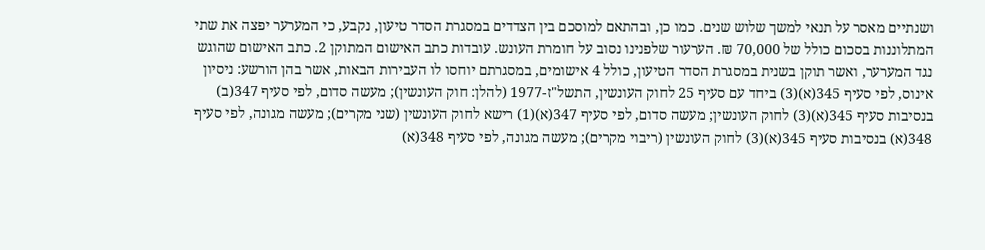ושנתיים מאסר על תנאי למשך שלוש שנים. כמו כן, ובהתאם למוסכם בין הצדדים במסגרת הסדר טיעון, נקבע, כי המערער יפצה את שתי המתלוננות בסכום כולל של 70,000 ₪. הערעור שלפנינו נסוב על חומרת העונש. עובדות כתב האישום המתוקן 2. כתב האישום שהוגש נגד המערער, ואשר תוקן בשנית במסגרת הסדר הטיעון, כולל 4 אישומים, במסגרתם יוחסו לו העבירות הבאות, אשר בהן הורשע: ניסיון אינוס, לפי סעיף 345(א)(3) ביחד עם סעיף 25 לחוק העונשין, התשל"ז-1977 (להלן: חוק העונשין); מעשה סדום, לפי סעיף 347(ב) בנסיבות סעיף 345(א)(3) לחוק העונשין; מעשה סדום, לפי סעיף 347(א)(1) רישא לחוק העונשין (שני מקרים); מעשה מגונה, לפי סעיף 348(א) בנסיבות סעיף 345(א)(3) לחוק העונשין (ריבוי מקרים); מעשה מגונה, לפי סעיף 348(א)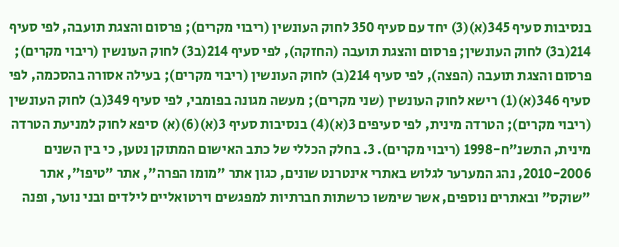בנסיבות סעיף 345(א)(3) יחד עם סעיף 350 לחוק העונשין (ריבוי מקרים); פרסום והצגת תועבה, לפי סעיף 214(ב3) לחוק העונשין; פרסום והצגת תועבה (החזקה), לפי סעיף 214(ב3) לחוק העונשין (ריבוי מקרים); פרסום והצגת תועבה (הפצה), לפי סעיף 214(ב) לחוק העונשין (ריבוי מקרים); בעילה אסורה בהסכמה, לפי סעיף 346(א)(1) רישא לחוק העונשין (שני מקרים); מעשה מגונה בפומבי, לפי סעיף 349(ב) לחוק העונשין (ריבוי מקרים); הטרדה מינית, לפי סעיפים 3(א)(4) בנסיבות סעיף 3(א)(6)(א) סיפא לחוק למניעת הטרדה מינית, התשנ"ח-1998 (ריבוי מקרים). 3. בחלק הכללי של כתב האישום המתוקן נטען, כי בין השנים 2010-2006, נהג המערער לגלוש באתרי אינטרנט שונים, כגון אתר "מומו הפרה", אתר "טיפו", אתר "שוקס" ובאתרים נוספים, אשר שימשו כרשתות חברתיות למפגשים וירטואליים לילדים ובני נוער, ופנה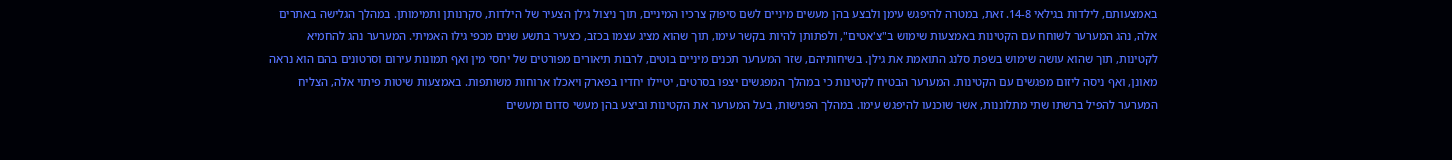באמצעותם, לילדות בגילאי 14-8. זאת, במטרה להיפגש עימן ולבצע בהן מעשים מיניים לשם סיפוק צרכיו המיניים, תוך ניצול גילן הצעיר של הילדות, סקרנותן ותמימותן. במהלך הגלישה באתרים אלה, נהג המערער לשוחח עם הקטינות באמצעות שימוש ב"צ'אטים", ולפתותן להיות בקשר עימו, תוך שהוא מציג עצמו בכזב, כצעיר בתשע שנים מכפי גילו האמיתי. המערער נהג להחמיא לקטינות, תוך שהוא עושה שימוש בשפת סלנג התואמת את גילן. בשיחותיהם, שזר המערער תכנים מיניים בוטים, לרבות תיאורים מפורטים של יחסי מין ואף תמונות עירום וסרטונים בהם הוא נראה מאונן, ואף ניסה ליזום מפגשים עם הקטינות. המערער הבטיח לקטינות כי במהלך המפגשים יצפו בסרטים, יטיילו יחדיו בפארק ויאכלו ארוחות משותפות. באמצעות שיטות פיתוי אלה, הצליח המערער להפיל ברשתו שתי מתלוננות, אשר שוכנעו להיפגש עימו. במהלך הפגישות, בעל המערער את הקטינות וביצע בהן מעשי סדום ומעשים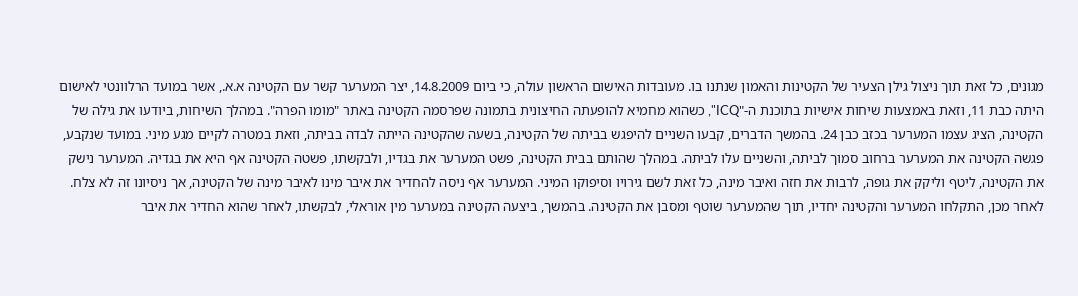מגונים, כל זאת תוך ניצול גילן הצעיר של הקטינות והאמון שנתנו בו. מעובדות האישום הראשון עולה, כי ביום 14.8.2009, יצר המערער קשר עם הקטינה א.א., אשר במועד הרלוונטי לאישום היתה כבת 11, וזאת באמצעות שיחות אישיות בתוכנת ה-"ICQ", כשהוא מחמיא להופעתה החיצונית בתמונה שפרסמה הקטינה באתר "מומו הפרה". במהלך השיחות, ביודעו את גילה של הקטינה, הציג עצמו המערער בכזב כבן 24. בהמשך הדברים, קבעו השניים להיפגש בביתה של הקטינה, בשעה שהקטינה הייתה לבדה בביתה, וזאת במטרה לקיים מגע מיני. במועד שנקבע, פגשה הקטינה את המערער ברחוב סמוך לביתה, והשניים עלו לביתה. במהלך שהותם בבית הקטינה, פשט המערער את בגדיו, ולבקשתו, פשטה הקטינה אף היא את בגדיה. המערער נישק את הקטינה, ליטף וליקק את גופה, לרבות את חזה ואיבר מינה, כל זאת לשם גירויו וסיפוקו המיני. המערער אף ניסה להחדיר את איבר מינו לאיבר מינה של הקטינה, אך ניסיונו זה לא צלח. לאחר מכן, התקלחו המערער והקטינה יחדיו, תוך שהמערער שוטף ומסבן את הקטינה. בהמשך, ביצעה הקטינה במערער מין אוראלי, לבקשתו, לאחר שהוא החדיר את איבר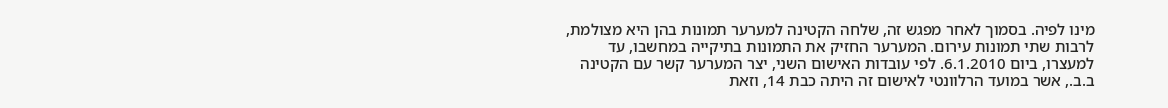מינו לפיה. בסמוך לאחר מפגש זה, שלחה הקטינה למערער תמונות בהן היא מצולמת, לרבות שתי תמונות עירום. המערער החזיק את התמונות בתיקייה במחשבו, עד למעצרו, ביום 6.1.2010. לפי עובדות האישום השני, יצר המערער קשר עם הקטינה ב.ב., אשר במועד הרלוונטי לאישום זה היתה כבת 14, וזאת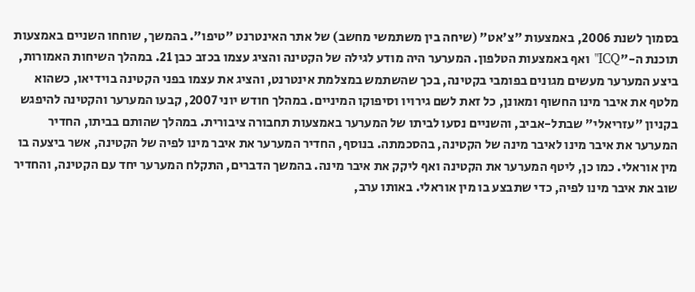בסמוך לשנת 2006, באמצעות "צ'אט" (שיחה בין משתמשי מחשב) של אתר האינטרנט "טיפו". בהמשך, שוחחו השניים באמצעות תוכנת ה-"ICQ" ואף באמצעות הטלפון. המערער היה מודע לגילה של הקטינה והציג עצמו בכזב כבן 21. במהלך השיחות האמורות, ביצע המערער מעשים מגונים בפומבי בקטינה, בכך שהשתמש במצלמת אינטרנט, והציג את עצמו בפני הקטינה בוידיאו, כשהוא מלטף את איבר מינו החשוף ומאונן, כל זאת לשם גירויו וסיפוקו המיניים. במהלך חודש יוני 2007, קבעו המערער והקטינה להיפגש בקניון "עזריאלי" שבתל-אביב, והשניים נסעו לביתו של המערער באמצעות תחבורה ציבורית. במהלך שהותם בביתו, החדיר המערער את איבר מינו לאיבר מינה של הקטינה, בהסכמתה. בנוסף, החדיר המערער את איבר מינו לפיה של הקטינה, אשר ביצעה בו מין אוראלי. כמו כן, ליטף המערער את הקטינה ואף ליקק את איבר מינה. בהמשך הדברים, התקלח המערער יחד עם הקטינה, והחדיר שוב את איבר מינו לפיה, כדי שתבצע בו מין אוראלי. באותו ערב,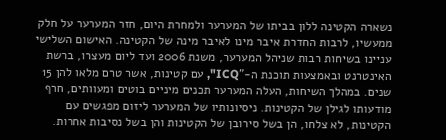נשארה הקטינה ללון בביתו של המערער ולמחרת היום, חזר המערער על חלק ממעשיו, לרבות החדרת איבר מינו לאיבר מינה של הקטינה. האישום השלישי עניינו בשיחות רבות שניהל המערער, משנת 2006 ועד ליום מעצרו, ברשת האינטרנט ובאמצעות תוכנת ה-"ICQ", עם קטינות, אשר טרם מלאו להן 15 שנים. במהלך השיחות, העלה המערער תכנים מיניים בוטים ומעוותים, חרף מודעותו לגילן של הקטינות. ניסיונותיו של המערער ליזום מפגשים עם הקטינות, לא צלחו, הן בשל סירובן של הקטינות והן בשל נסיבות אחרות.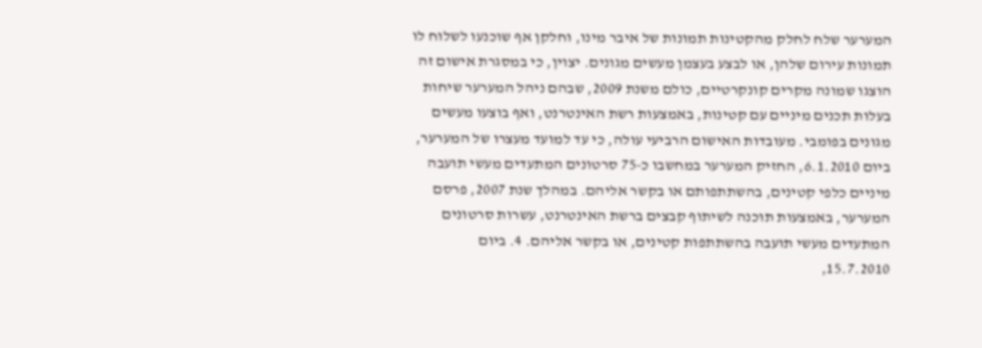המערער שלח לחלק מהקטינות תמונות של איבר מינו, וחלקן אף שוכנעו לשלוח לו תמונות עירום שלהן, או לבצע בעצמן מעשים מגונים. יצוין, כי במסגרת אישום זה הוצגו שמונה מקרים קונקרטיים, כולם משנת 2009, שבהם ניהל המערער שיחות בעלות תכנים מיניים עם קטינות, באמצעות רשת האינטרנט, ואף בוצעו מעשים מגונים בפומבי. מעובדות האישום הרביעי עולה, כי עד למועד מעצרו של המערער, ביום 6.1.2010, החזיק המערער במחשבו כ-75 סרטונים המתעדים מעשי תועבה מיניים כלפי קטינים, בהשתתפותם או בקשר אליהם. במהלך שנת 2007, פרסם המערער, באמצעות תוכנה לשיתוף קבצים ברשת האינטרנט, עשרות סרטונים המתעדים מעשי תועבה בהשתתפות קטינים, או בקשר אליהם. 4. ביום 15.7.2010,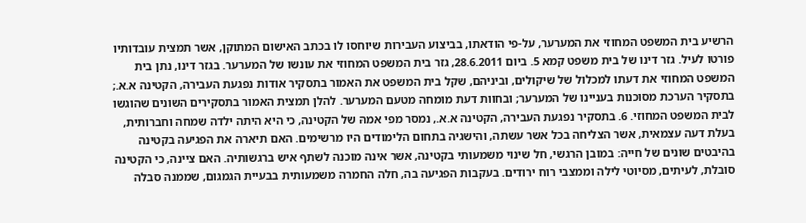הרשיע בית המשפט המחוזי את המערער, על-פי הודאתו, בביצוע העבירות שיוחסו לו בכתב האישום המתוקן, אשר תמצית עובדותיו פורטו לעיל. גזר דינו של בית משפט קמא 5. ביום 28.6.2011, גזר בית המשפט המחוזי את עונשו של המערער. בגזר דינו, נתן בית המשפט המחוזי את דעתו למכלול של שיקולים, וביניהם, שקל בית המשפט את האמור בתסקיר אודות נפגעת העבירה, הקטינה א.א.; בתסקיר הערכת מסוכנות בעניינו של המערער; ובחוות דעת מומחה מטעם המערער. להלן תמצית האמור בתסקירים השונים שהוגשו לבית המשפט המחוזי. 6. בתסקיר נפגעת העבירה, הקטינה א.א., נמסר מפי אמהּ של הקטינה, כי היא היתה ילדה שמחה וחברותית, בעלת דעה עצמאית, אשר הצליחה בכל אשר עשתה, והישגיה בתחום הלימודים היו מרשימים. האם תיארה את הפגיעה בקטינה בהיבטים שונים של חייה: במובן הרגשי, חל שינוי משמעותי בקטינה, אשר אינה מוכנה לשתף איש ברגשותיה. האם ציינה, כי הקטינה סובלת, לעיתים, מסיוטי לילה וממצבי רוח ירודים. בעקבות הפגיעה בה, חלה החמרה משמעותית בבעיית הגמגום, שממנה סבלה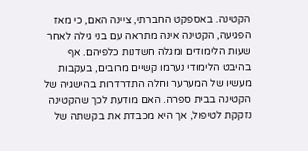הקטינה. באספקט החברתי, ציינה האם, כי מאז הפגיעה, הקטינה אינה מתראה עם בני גילה לאחר שעות הלימודים ומגלה חשדנות כלפיהם. אף בהיבט הלימודי נערמו קשיים מרובים, בעקבות מעשיו של המערער וחלה התדרדרות בהישגיה של הקטינה בבית ספרה. האם מודעת לכך שהקטינה נזקקת לטיפול, אך היא מכבדת את בקשתה של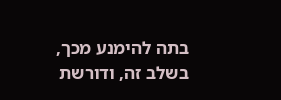בתה להימנע מכך, בשלב זה, ודורשת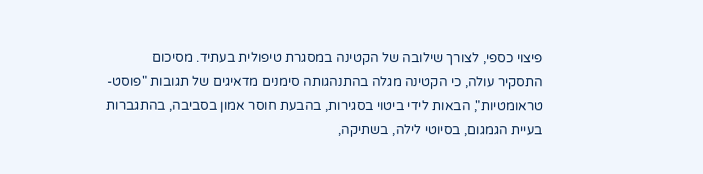פיצוי כספי, לצורך שילובה של הקטינה במסגרת טיפולית בעתיד. מסיכום התסקיר עולה, כי הקטינה מגלה בהתנהגותה סימנים מדאיגים של תגובות "פוסט-טראומטיות", הבאות לידי ביטוי בסגירות, בהבעת חוסר אמון בסביבה, בהתגברות בעיית הגמגום, בסיוטי לילה, בשתיקה,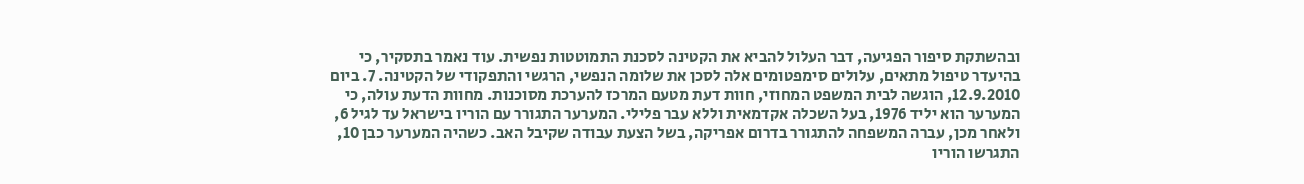ובהשתקת סיפור הפגיעה, דבר העלול להביא את הקטינה לסכנת התמוטטות נפשית. עוד נאמר בתסקיר, כי בהיעדר טיפול מתאים, עלולים סימפטומים אלה לסכן את שלומה הנפשי, הרגשי והתפקודי של הקטינה. 7. ביום 12.9.2010, הוגשה לבית המשפט המחוזי, חוות דעת מטעם המרכז להערכת מסוכנות. מחוות הדעת עולה, כי המערער הוא יליד 1976, בעל השכלה אקדמאית וללא עבר פלילי. המערער התגורר עם הוריו בישראל עד לגיל 6, ולאחר מכן, עברה המשפחה להתגורר בדרום אפריקה, בשל הצעת עבודה שקיבל האב. כשהיה המערער כבן 10, התגרשו הוריו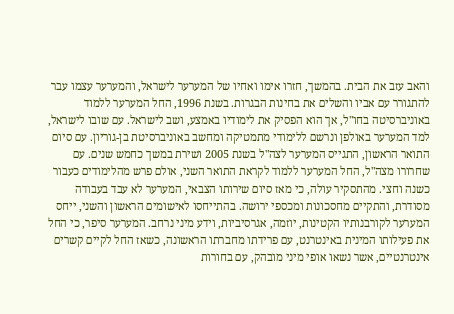והאב עזב את הבית. בהמשך, חזרו אימו ואחיו של המערער לישראל, והמערער עצמו עבר להתגורר עם אביו והשלים את בחינות הבגרות. בשנת 1996, החל המערער ללמוד באוניברסיטה בחו"ל, אך הוא הפסיק את לימודיו באמצע, ושב לישראל. עם שובו לישראל, למד המערער באולפן ונרשם ללימודי מתמטיקה ומחשב באוניברסיטת בן-גוריון. עם סיום התואר הראשון, התגייס המערער לצה"ל בשנת 2005 ושירת במשך כחמש שנים. עם שחרורו מצה"ל, החל המערער ללמוד לקראת התואר השני, אולם פרש מהלימודים כעבור כשנה וחצי. מהתסקיר עולה, כי מאז סיום שירותו הצבאי, המערער לא עבד בעבודה מסודרת, והתקיים מחסכונות ומכספי ירושה. בהתייחסו לאישומים הראשון והשני, ייחס המערער לקורבנותיו הקטינות, יוזמה, אגרסיביות, וידע מיני נרחב. המערער סיפר, כי החל את פעילותו המינית באינטרנט, עם פרידתו מחברתו הראשונה, כשאז החל לקיים קשרים אינטרנטיים, אשר נשאו אופי מיני מובהק, עם בחורות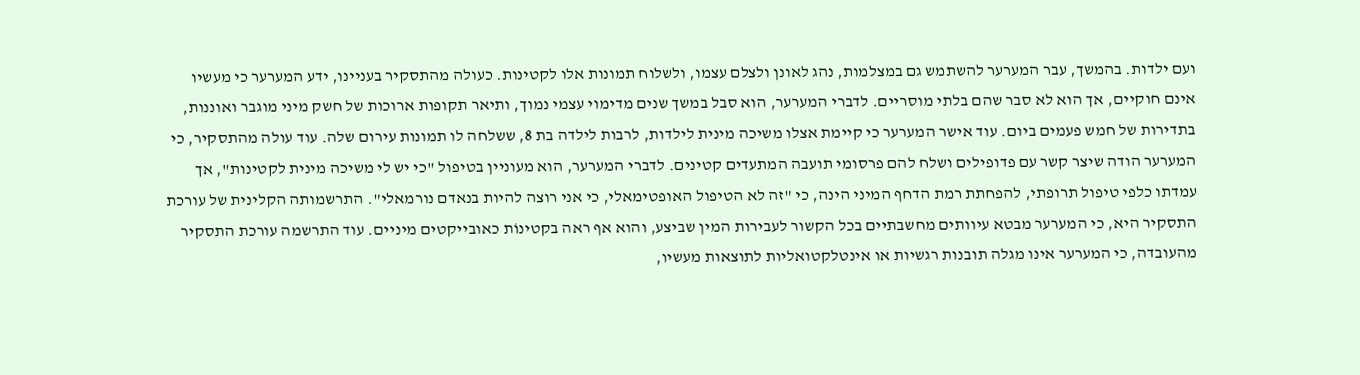ועם ילדות. בהמשך, עבר המערער להשתמש גם במצלמות, נהג לאונן ולצלם עצמו, ולשלוח תמונות אלו לקטינות. כעולה מהתסקיר בעניינו, ידע המערער כי מעשיו אינם חוקיים, אך הוא לא סבר שהם בלתי מוסריים. לדברי המערער, הוא סבל במשך שנים מדימוי עצמי נמוך, ותיאר תקופות ארוכות של חשק מיני מוגבר ואוננות, בתדירות של חמש פעמים ביום. עוד אישר המערער כי קיימת אצלו משיכה מינית לילדות, לרבות לילדה בת 8, ששלחה לו תמונות עירום שלה. עוד עולה מהתסקיר, כי המערער הודה שיצר קשר עם פדופילים ושלח להם פרסומי תועבה המתעדים קטינים. לדברי המערער, הוא מעוניין בטיפול "כי יש לי משיכה מינית לקטינות", אך עמדתו כלפי טיפול תרופתי, להפחתת רמת הדחף המיני הינה, כי "זה לא הטיפול האופטימאלי, כי אני רוצה להיות בנאדם נורמאלי". התרשמותה הקלינית של עורכת התסקיר היא, כי המערער מבטא עיוותים מחשבתיים בכל הקשור לעבירות המין שביצע, והוא אף ראה בקטינוֹת כאובייקטים מיניים. עוד התרשמה עורכת התסקיר מהעובדה, כי המערער אינו מגלה תובנות רגשיות או אינטלקטואליות לתוצאות מעשיו,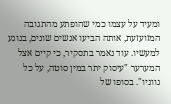ומעיד על עצמו כמי שהופתע מהתגובה המזועזעת, אותה הביעו אנשים שונים, בנוגע למעשיו. עוד נאמר בתסקיר, כי קיים אצל המערער "עיסוק יתר במין סוטה, על כל גווניו". בסופו של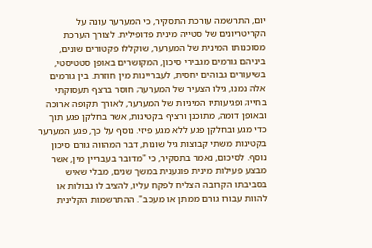יום, התרשמה עורכת התסקיר, כי המערער עונה על הקריטריונים של סטייה מינית פדופילית. לצורך הערכת מסוכנותו המינית של המערער, שוקללו פקטורים שונים, ביניהם גורמים מגבירי סיכון, המקושרים באופן סטטיסטי, בשיעורים גבוהים יחסית, לעבריינות מין חוזרת. בין גורמים אלה נמנו, גילו הצעיר של המערער; חוסר ברצף תעסוקתי בחייו; ופגיעותיו המיניות של המערער, לאורך תקופה ארוכה ובאופן דומה, מתוכנן ורציף בקטינות, אשר בחלקן פגע תוך כדי מגע ובחלקן פגע ללא מגע פיזי. נוסף על כך, פגע המערער בקטינות משתי קבוצות גיל שונות, דבר המהווה גורם סיכון נוסף. לסיכום, נאמר בתסקיר, כי "מדובר בעבריין מין, אשר מבצע פעילות מינית פוגענית במשך שנים, מבלי שאיש בסביבתו הקרובה הצליח לפקח עליו, להציב לו גבולות או להוות עבורו גורם ממתן או מעכב". ההתרשמות הקלינית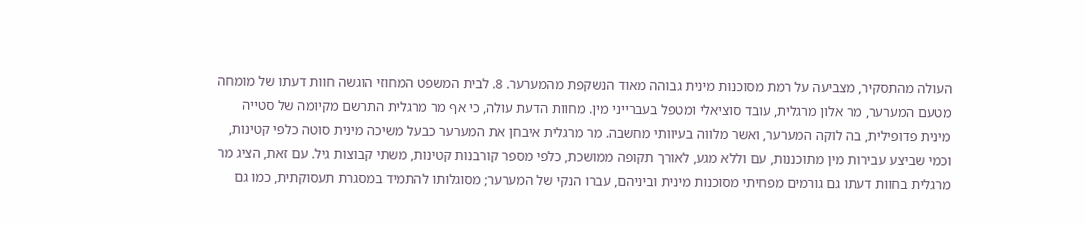העולה מהתסקיר, מצביעה על רמת מסוכנות מינית גבוהה מאוד הנשקפת מהמערער. 8. לבית המשפט המחוזי הוגשה חוות דעתו של מומחה מטעם המערער, מר אלון מרגלית, עובד סוציאלי ומטפל בעברייני מין. מחוות הדעת עולה, כי אף מר מרגלית התרשם מקיומה של סטייה מינית פדופילית, בה לוקה המערער, ואשר מלווה בעיוותי מחשבה. מר מרגלית איבחן את המערער כבעל משיכה מינית סוטה כלפי קטינות, וכמי שביצע עבירות מין מתוכננות, עם וללא מגע, לאורך תקופה ממושכת, כלפי מספר קורבנות קטינות, משתי קבוצות גיל. עם זאת, הציג מר מרגלית בחוות דעתו גם גורמים מפחיתי מסוכנות מינית וביניהם, עברו הנקי של המערער; מסוגלותו להתמיד במסגרת תעסוקתית, כמו גם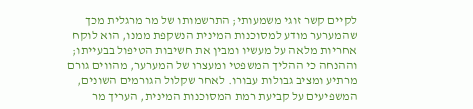לקיים קשר זוגי משמעותי; התרשמותו של מר מרגלית מכך שהמערער מודע למסוכנות המינית הנשקפת ממנו, הוא לוקח אחריות מלאה על מעשיו ומבין את חשיבות הטיפול בבעייתו; וההנחה כי ההליך המשפטי ומעצרו של המערער, מהווים גורם מרתיע ומציב גבולות עבורו. לאחר שקלול הגורמים השונים, המשפיעים על קביעת רמת המסוכנות המינית, העריך מר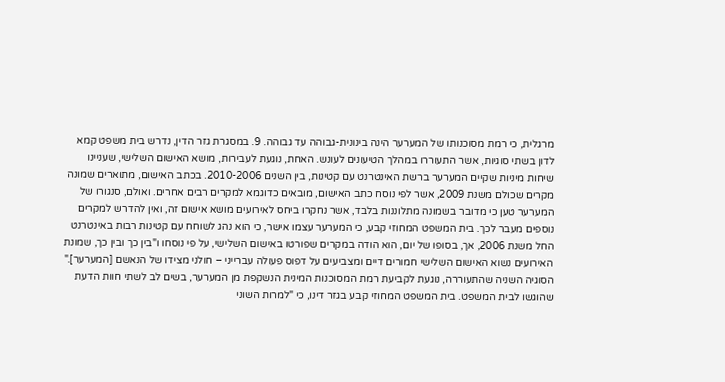מרגלית, כי רמת מסוכנותו של המערער הינה בינונית-גבוהה עד גבוהה. 9. במסגרת גזר הדין, נדרש בית משפט קמא לדון בשתי סוגיות, אשר התעוררו במהלך הטיעונים לעונש. האחת, נוגעת לעבירות, מושא האישום השלישי, שעניינו שיחות מיניות שקיים המערער ברשת האינטרנט עם קטינות, בין השנים 2010-2006. בכתב האישום, מתוארים שמונה מקרים שכולם משנת 2009, אשר לפי נוסח כתב האישום, מובאים כדוגמא למקרים רבים אחרים. ואולם, סנגורו של המערער טען כי מדובר בשמונה מתלוננות בלבד, אשר נחקרו ביחס לאירועים מושא אישום זה, ואין להדרש למקרים נוספים מעבר לכך. בית המשפט המחוזי קבע, כי המערער עצמו אישר, כי הוא נהג לשוחח עם קטינות רבות באינטרנט החל משנת 2006, אך, בסופו של יום, הוא הודה במקרים שפורטו באישום השלישי, על פי נוסחו ו"בין כך ובין כך, שמונת האירועים נשוא האישום השלישי חמורים דיים ומצביעים על דפוס פעולה עברייני – חולני מצידו של הנאשם [המערער]." הסוגיה השניה שהתעוררה, נוגעת לקביעת רמת המסוכנות המינית הנשקפת מן המערער, בשים לב לשתי חוות הדעת שהוגשו לבית המשפט. בית המשפט המחוזי קבע בגזר דינו, כי "למרות השוני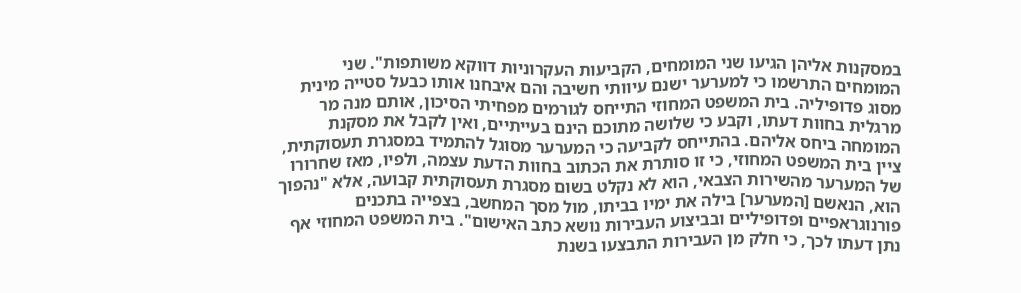במסקנות אליהן הגיעו שני המומחים, הקביעות העקרוניות דווקא משותפות". שני המומחים התרשמו כי למערער ישנם עיוותי חשיבה והם איבחנו אותו כבעל סטייה מינית מסוג פדופיליה. בית המשפט המחוזי התייחס לגורמים מפחיתי הסיכון, אותם מנה מר מרגלית בחוות דעתו, וקבע כי שלושה מתוכם הינם בעייתיים, ואין לקבל את מסקנת המומחה ביחס אליהם. בהתייחס לקביעה כי המערער מסוגל להתמיד במסגרת תעסוקתית, ציין בית המשפט המחוזי, כי זו סותרת את הכתוב בחוות הדעת עצמה, ולפיו, מאז שחרורו של המערער מהשירות הצבאי, הוא לא נקלט בשום מסגרת תעסוקתית קבועה, אלא "נהפוך הוא, הנאשם [המערער] בילה את ימיו בביתו, מול מסך המחשב, בצפייה בתכנים פורנוגראפיים ופדופיליים ובביצוע העבירות נושא כתב האישום". בית המשפט המחוזי אף נתן דעתו לכך, כי חלק מן העבירות התבצעו בשנת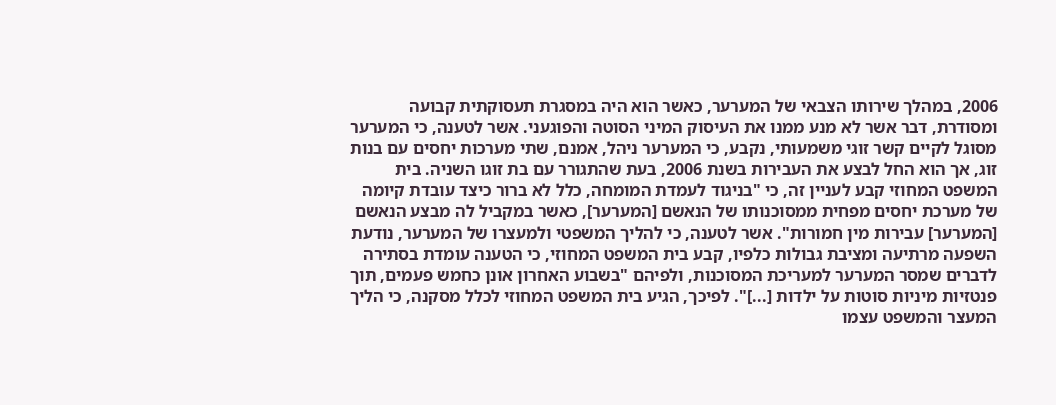2006, במהלך שירותו הצבאי של המערער, כאשר הוא היה במסגרת תעסוקתית קבועה ומסודרת, דבר אשר לא מנע ממנו את העיסוק המיני הסוטה והפוגעני. אשר לטענה, כי המערער מסוגל לקיים קשר זוגי משמעותי, נקבע, כי המערער ניהל, אמנם, שתי מערכות יחסים עם בנות זוג, אך הוא החל לבצע את העבירות בשנת 2006, בעת שהתגורר עם בת זוגו השניה. בית המשפט המחוזי קבע לעניין זה, כי "בניגוד לעמדת המומחה, כלל לא ברור כיצד עובדת קיומה של מערכת יחסים מפחית ממסוכנותו של הנאשם [המערער], כאשר במקביל לה מבצע הנאשם [המערער] עבירות מין חמורות". אשר לטענה, כי להליך המשפטי ולמעצרו של המערער, נודעת השפעה מרתיעה ומציבת גבולות כלפיו, קבע בית המשפט המחוזי, כי הטענה עומדת בסתירה לדברים שמסר המערער למעריכת המסוכנות, ולפיהם "בשבוע האחרון אונן כחמש פעמים, תוך פנטזיות מיניות סוטות על ילדות [...]". לפיכך, הגיע בית המשפט המחוזי לכלל מסקנה, כי הליך המעצר והמשפט עצמו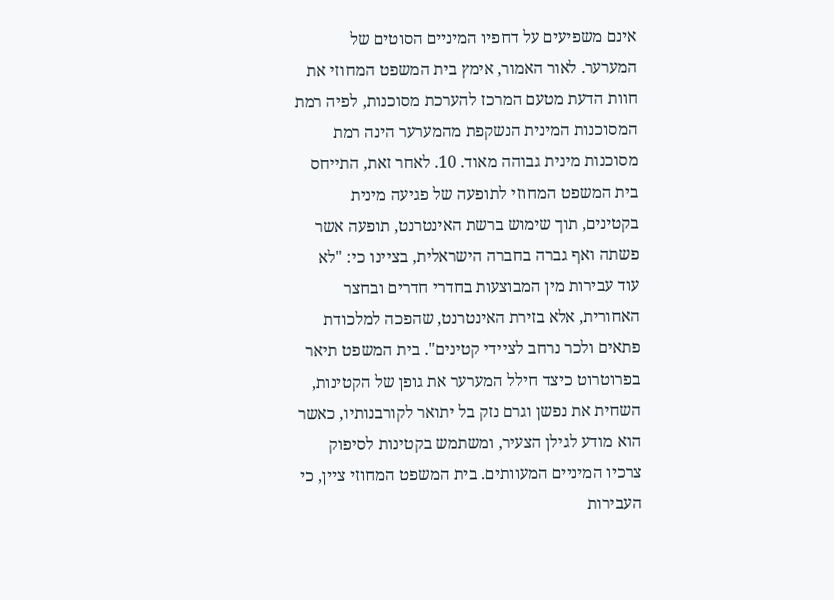אינם משפיעים על דחפיו המיניים הסוטים של המערער. לאור האמור, אימץ בית המשפט המחוזי את חוות הדעת מטעם המרכז להערכת מסוכנות, לפיה רמת המסוכנות המינית הנשקפת מהמערער הינה רמת מסוכנות מינית גבוהה מאוד. 10. לאחר זאת, התייחס בית המשפט המחוזי לתופעה של פגיעה מינית בקטינים, תוך שימוש ברשת האינטרנט, תופעה אשר פשתה ואף גברה בחברה הישראלית, בציינו כי: "לא עוד עבירות מין המבוצעות בחדרי חדרים ובחצר האחורית, אלא בזירת האינטרנט, שהפכה למלכודת פתאים ולכר נרחב לציידי קטינים". בית המשפט תיאר בפרוטרוט כיצד חילל המערער את גופן של הקטינות, השחית את נפשן וגרם נזק בל יתואר לקורבנותיו, כאשר הוא מודע לגילן הצעיר, ומשתמש בקטינות לסיפוק צרכיו המיניים המעוותים. בית המשפט המחוזי ציין, כי העבירות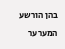בהן הורשע המערער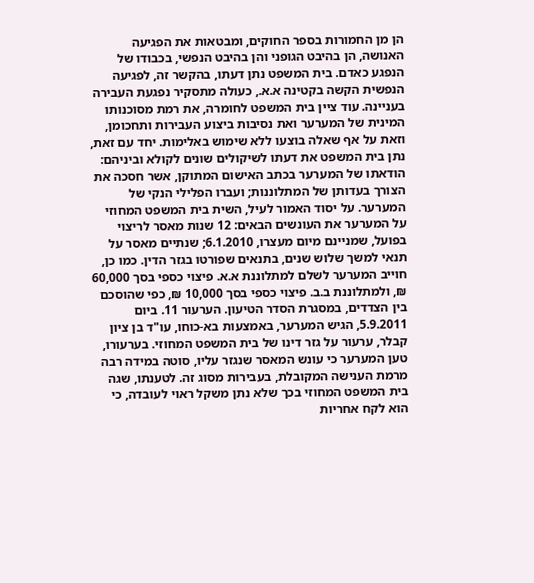הן מן החמורות בספר החוקים, ומבטאות את הפגיעה האנושה, הן בהיבט הגופני והן בהיבט הנפשי, בכבודו של הנפגע כאדם. בית המשפט נתן דעתו, בהקשר זה, לפגיעה הנפשית הקשה בקטינה א.א., כעולה מתסקיר נפגעת העבירה בעניינה. עוד ציין בית המשפט לחומרה, את רמת מסוכנותו המינית של המערער ואת נסיבות ביצוע העבירות ותחכומן, וזאת על אף שאלה בוצעו ללא שימוש באלימות. יחד עם זאת, נתן בית המשפט את דעתו לשיקולים שונים לקולא וביניהם: הודאתו של המערער בכתב האישום המתוקן, אשר חסכה את הצורך בעדותן של המתלוננות; ועברו הפלילי הנקי של המערער. על יסוד האמור לעיל, השית בית המשפט המחוזי על המערער את העונשים הבאים: 12 שנות מאסר לריצוי בפועל, שמניינם מיום מעצרו, 6.1.2010; שנתיים מאסר על תנאי למשך שלוש שנים, בתנאים שפורטו בגזר הדין. כמו כן, חוייב המערער לשלם למתלוננת א.א. פיצוי כספי בסך 60,000 ₪, ולמתלוננת ב.ב. פיצוי כספי בסך 10,000 ₪, כפי שהוסכם בין הצדדים, במסגרת הסדר הטיעון. הערעור 11. ביום 5.9.2011, הגיש המערער, באמצעות בא-כוחו, עו"ד בן ציון קבלר, ערעור על גזר דינו של בית המשפט המחוזי. בערעורו, טען המערער כי עונש המאסר שנגזר עליו, סוטה במידה רבה מרמת הענישה המקובלת, בעבירות מסוג זה. לטענתו, שגה בית המשפט המחוזי בכך שלא נתן משקל ראוי לעובדה, כי הוא לקח אחריות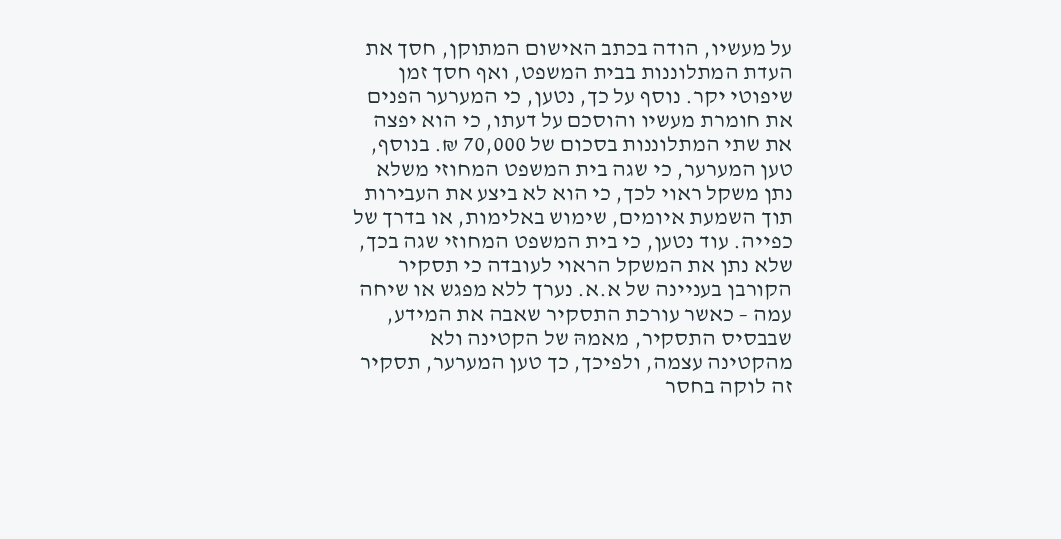על מעשיו, הודה בכתב האישום המתוקן, חסך את העדת המתלוננות בבית המשפט, ואף חסך זמן שיפוטי יקר. נוסף על כך, נטען, כי המערער הפנים את חומרת מעשיו והוסכם על דעתו, כי הוא יפצה את שתי המתלוננות בסכום של 70,000 ₪. בנוסף, טען המערער, כי שגה בית המשפט המחוזי משלא נתן משקל ראוי לכך, כי הוא לא ביצע את העבירות תוך השמעת איומים, שימוש באלימות, או בדרך של כפייה. עוד נטען, כי בית המשפט המחוזי שגה בכך, שלא נתן את המשקל הראוי לעובדה כי תסקיר הקורבן בעניינה של א.א. נערך ללא מפגש או שיחה עמה – כאשר עורכת התסקיר שאבה את המידע, שבבסיס התסקיר, מאמהּ של הקטינה ולא מהקטינה עצמה, ולפיכך, כך טען המערער, תסקיר זה לוקה בחסר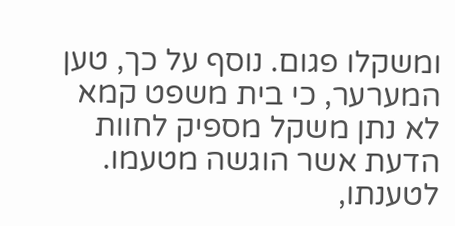ומשקלו פגום. נוסף על כך, טען המערער, כי בית משפט קמא לא נתן משקל מספיק לחוות הדעת אשר הוגשה מטעמו. לטענתו,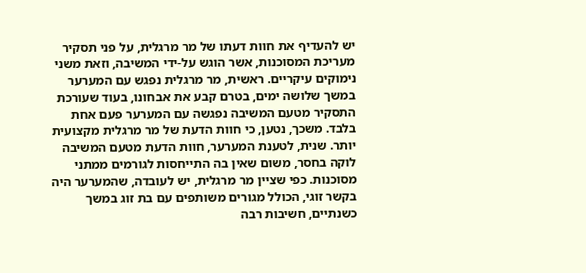יש להעדיף את חוות דעתו של מר מרגלית, על פני תסקיר מעריכת המסוכנות, אשר הוגש על-ידי המשיבה, וזאת משני נימוקים עיקריים. ראשית, מר מרגלית נפגש עם המערער במשך שלושה ימים, בטרם קבע את אבחונו, בעוד שעורכת התסקיר מטעם המשיבה נפגשה עם המערער פעם אחת בלבד. משכך, נטען, כי חוות הדעת של מר מרגלית מקצועית יותר. שנית, לטענת המערער, חוות הדעת מטעם המשיבה לוקה בחסר, משום שאין בה התייחסות לגורמים ממתני מסוכנות. כפי שציין מר מרגלית, יש לעובדה, שהמערער היה בקשר זוגי, הכולל מגורים משותפים עם בת זוג במשך כשנתיים, חשיבות רבה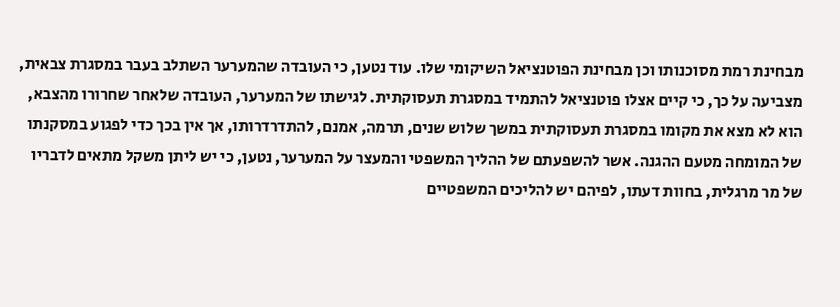מבחינת רמת מסוכנותו וכן מבחינת הפוטנציאל השיקומי שלו. עוד נטען, כי העובדה שהמערער השתלב בעבר במסגרת צבאית, מצביעה על כך, כי קיים אצלו פוטנציאל להתמיד במסגרת תעסוקתית. לגישתו של המערער, העובדה שלאחר שחרורו מהצבא, הוא לא מצא את מקומו במסגרת תעסוקתית במשך שלוש שנים, תרמה, אמנם, להתדרדרותו, אך אין בכך כדי לפגוע במסקנתו של המומחה מטעם ההגנה. אשר להשפעתם של ההליך המשפטי והמעצר על המערער, נטען, כי יש ליתן משקל מתאים לדבריו של מר מרגלית, בחוות דעתו, לפיהם יש להליכים המשפטיים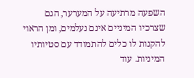השפעה מרתיעה על המערער, הגם שצרכיו המיניים אינם נעלמים, ומן הראוי להקנות לו כלים להתמודד עם סטיותיו המיניות. עוד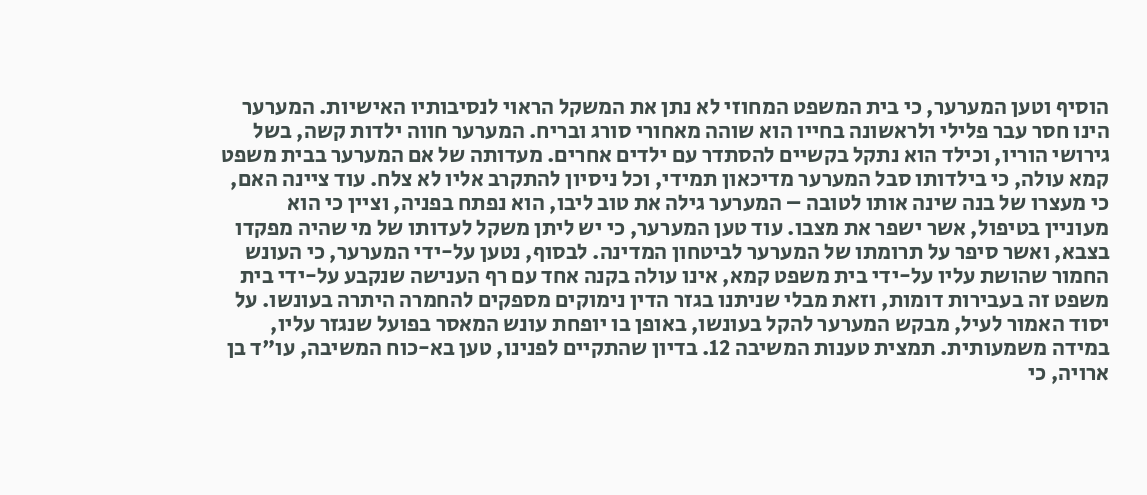הוסיף וטען המערער, כי בית המשפט המחוזי לא נתן את המשקל הראוי לנסיבותיו האישיות. המערער הינו חסר עבר פלילי ולראשונה בחייו הוא שוהה מאחורי סורג ובריח. המערער חווה ילדות קשה, בשל גירושי הוריו, וכילד הוא נתקל בקשיים להסתדר עם ילדים אחרים. מעדותה של אם המערער בבית משפט קמא עולה, כי בילדותו סבל המערער מדיכאון תמידי, וכל ניסיון להתקרב אליו לא צלח. עוד ציינה האם, כי מעצרו של בנה שינה אותו לטובה – המערער גילה את טוב ליבו, הוא נפתח בפניה, וציין כי הוא מעוניין בטיפול, אשר ישפר את מצבו. עוד טען המערער, כי יש ליתן משקל לעדותו של מי שהיה מפקדו בצבא, ואשר סיפר על תרומתו של המערער לביטחון המדינה. לבסוף, נטען על-ידי המערער, כי העונש החמור שהושת עליו על-ידי בית משפט קמא, אינו עולה בקנה אחד עם רף הענישה שנקבע על-ידי בית משפט זה בעבירות דומות, וזאת מבלי שניתנו בגזר הדין נימוקים מספקים להחמרה היתרה בעונשו. על יסוד האמור לעיל, מבקש המערער להקל בעונשו, באופן בו יופחת עונש המאסר בפועל שנגזר עליו, במידה משמעותית. תמצית טענות המשיבה 12. בדיון שהתקיים לפנינו, טען בא-כוח המשיבה, עו"ד בן ארויה, כי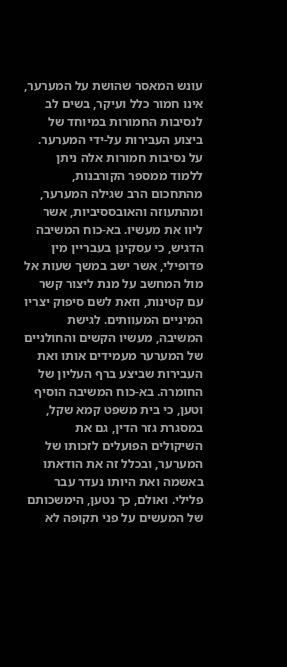עונש המאסר שהושת על המערער, אינו חמור כלל ועיקר, בשים לב לנסיבות החמורות במיוחד של ביצוע העבירות על-ידי המערער. על נסיבות חמורות אלה ניתן ללמוד ממספר הקורבנות, מהתחכום הרב שגילה המערער, ומהתעוזה והאובססיביות, אשר ליוו את מעשיו. בא-כוח המשיבה הדגיש, כי עסקינן בעבריין מין פדופילי, אשר ישב במשך שעות אל מול המחשב על מנת ליצור קשר עם קטינות, וזאת לשם סיפוק יצריו המיניים המעוותים. לגישת המשיבה, מעשיו הקשים והחולניים של המערער מעמידים אותו ואת העבירות שביצע ברף העליון של החומרה. בא-כוח המשיבה הוסיף וטען, כי בית משפט קמא שקל, במסגרת גזר הדין, גם את השיקולים הפועלים לזכותו של המערער, ובכלל זה את הודאתו באשמה ואת היותו נעדר עבר פלילי. ואולם, כך נטען, הימשכותם של המעשים על פני תקופה לא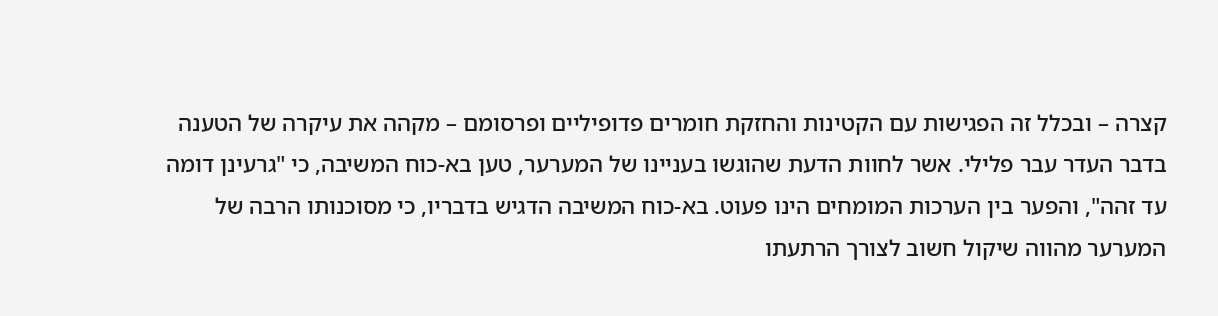קצרה – ובכלל זה הפגישות עם הקטינות והחזקת חומרים פדופיליים ופרסומם – מקהה את עיקרה של הטענה בדבר העדר עבר פלילי. אשר לחוות הדעת שהוגשו בעניינו של המערער, טען בא-כוח המשיבה, כי "גרעינן דומה עד זהה", והפער בין הערכות המומחים הינו פעוט. בא-כוח המשיבה הדגיש בדבריו, כי מסוכנותו הרבה של המערער מהווה שיקול חשוב לצורך הרתעתו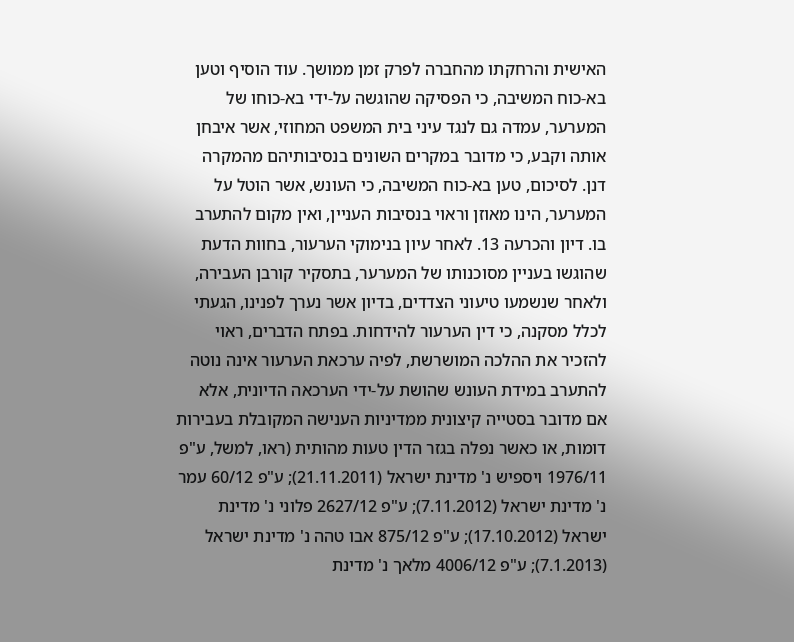האישית והרחקתו מהחברה לפרק זמן ממושך. עוד הוסיף וטען בא-כוח המשיבה, כי הפסיקה שהוגשה על-ידי בא-כוחו של המערער, עמדה גם לנגד עיני בית המשפט המחוזי, אשר איבחן אותה וקבע, כי מדובר במקרים השונים בנסיבותיהם מהמקרה דנן. לסיכום, טען בא-כוח המשיבה, כי העונש, אשר הוטל על המערער, הינו מאוזן וראוי בנסיבות העניין, ואין מקום להתערב בו. דיון והכרעה 13. לאחר עיון בנימוקי הערעור, בחוות הדעת שהוגשו בעניין מסוכנותו של המערער, בתסקיר קורבן העבירה, ולאחר שנשמעו טיעוני הצדדים, בדיון אשר נערך לפנינו, הגעתי לכלל מסקנה, כי דין הערעור להידחות. בפתח הדברים, ראוי להזכיר את ההלכה המושרשת, לפיה ערכאת הערעור אינה נוטה להתערב במידת העונש שהושת על-ידי הערכאה הדיונית, אלא אם מדובר בסטייה קיצונית ממדיניות הענישה המקובלת בעבירות דומות, או כאשר נפלה בגזר הדין טעות מהותית (ראו, למשל, ע"פ 1976/11 ויספיש נ' מדינת ישראל (21.11.2011); ע"פ 60/12 עמר נ' מדינת ישראל (7.11.2012); ע"פ 2627/12 פלוני נ' מדינת ישראל (17.10.2012); ע"פ 875/12 אבו טהה נ' מדינת ישראל (7.1.2013); ע"פ 4006/12 מלאך נ' מדינת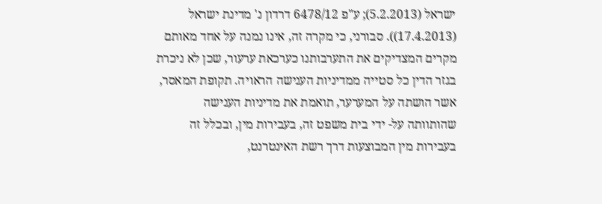ישראל (5.2.2013); ע"פ 6478/12 דרדון נ' מדינת ישראל (17.4.2013)). סבורני, כי מקרה זה, אינו נמנה על אחד מאותם מקרים המצדיקים את התערבותנו כערכאת ערעור, שכן לא ניכרת בגזר הדין כל סטייה ממדיניות הענישה הראויה. תקופת המאסר, אשר הושתה על המערער, תואמת את מדיניות הענישה שהותוותה על- ידי בית משפט זה, בעבירות מין, ובכלל זה בעבירות מין המבוצעות דרך רשת האינטרנט,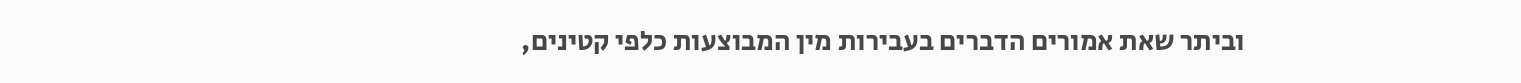וביתר שאת אמורים הדברים בעבירות מין המבוצעות כלפי קטינים,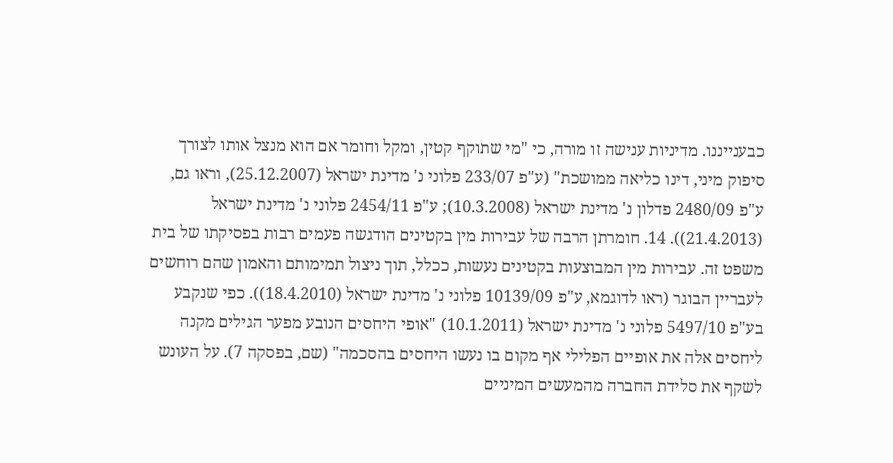כבענייננו. מדיניות ענישה זו מורה, כי "מי שתוקף קטין, ומקל וחומר אם הוא מנצל אותו לצורך סיפוק מיני, דינו כליאה ממושכת" (ע"פ 233/07 פלוני נ' מדינת ישראל (25.12.2007), וראו גם, ע"פ 2480/09 פדלון נ' מדינת ישראל (10.3.2008); ע"פ 2454/11 פלוני נ' מדינת ישראל (21.4.2013)). 14. חומרתן הרבה של עבירות מין בקטינים הודגשה פעמים רבות בפסיקתו של בית משפט זה. עבירות מין המבוצעות בקטינים נעשות, ככלל, תוך ניצול תמימותם והאמון שהם רוחשים לעבריין הבוגר (ראו לדוגמא, ע"פ 10139/09 פלוני נ' מדינת ישראל (18.4.2010)). כפי שנקבע בע"פ 5497/10 פלוני נ' מדינת ישראל (10.1.2011) "אופי היחסים הנובע מפער הגילים מקנה ליחסים אלה את אופיים הפלילי אף מקום בו נעשו היחסים בהסכמה" (שם, בפסקה 7). על העונש לשקף את סלידת החברה מהמעשים המיניים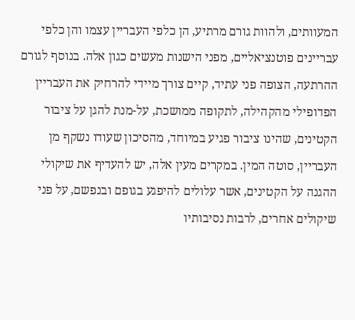המעוותים, ולהוות גורם מרתיע, הן כלפי העבריין עצמו והן כלפי עבריינים פוטנציאליים, מפני הישנות מעשים כגון אלה. בנוסף לגורם ההרתעה, הצופה פני עתיד, קיים צורך מיידי להרחיק את העבריין הפדופילי מהקהילה, לתקופה ממושכת, על-מנת להגן על ציבור הקטינים, שהינו ציבור פגיע במיוחד, מהסיכון שעודו נשקף מן העבריין, סוטה המין. במקרים מעין אלה, יש להעדיף את שיקולי ההגנה על הקטינים, אשר עלולים להיפגע בגופם ובנפשם, על פני שיקולים אחרים, לרבות נסיבותיו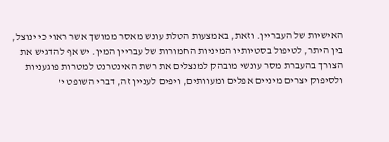האישיות של העבריין. וזאת, באמצעות הטלת עונש מאסר ממושך אשר ראוי כי ינוצל, בין היתר, לטיפול בסטיותיו המיניות החמורות של עבריין המין. יש אף להדגיש את הצורך בהעברת מסר עונשי מובהק למנצלים את רשת האינטרנט למטרות פוגעניות ולסיפוק יצרים מיניים אפלים ומעוותים, ויפים לעניין זה, דברי השופט י'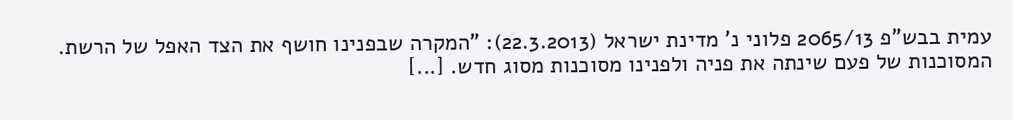עמית בבש"פ 2065/13 פלוני נ' מדינת ישראל (22.3.2013): "המקרה שבפנינו חושף את הצד האפל של הרשת. המסוכנות של פעם שינתה את פניה ולפנינו מסוכנות מסוג חדש. [...]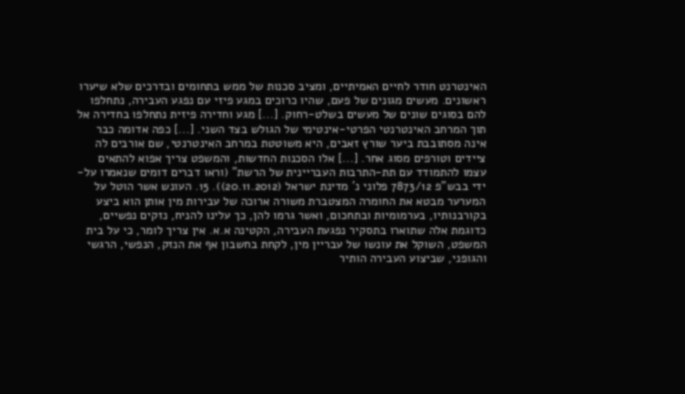האינטרנט חודר לחיים האמיתיים, ומציב סכנות של ממש בתחומים ובדרכים שלא שיערו ראשונים. מעשים מגונים של פעם, שהיו כרוכים במגע פיזי עם נפגע העבירה, נתחלפו להם בסוגים שונים של מעשים בשלט-רחוק. [...] מגע וחדירה פיזית נתחלפו בחדירה אל תוך המרחב האינטרנטי הפרטי-אינטימי של הגולש בצד השני. [...] כפה אדומה כבר אינה מסתובבת ביער שורץ זאבים, היא משוטטת במרחב האינטרנטי, שם אורבים לה ציידים וטורפים מסוג אחר. [...] אלו הסכנות החדשות, והמשפט צריך אפוא להתאים עצמו להתמודד עם תת-התרבות העבריינית של הרשת" (וראו דברים דומים שנאמרו על-ידי בבש"פ 7873/12 פלוני נ' מדינת ישראל (20.11.2012)). 15. העונש אשר הוטל על המערער מבטא את החומרה המצטברת משורה ארוכה של עבירות מין אותן הוא ביצע בקורבנותיו, בערמומיות ובתחכום, ואשר גרמו להן, כך עלינו להניח, נזקים נפשיים, כדוגמת אלה שתוארו בתסקיר נפגעת העבירה, הקטינה א.א. אין צריך לומר, כי על בית המשפט, השוקל את עונשו של עבריין מין, לקחת בחשבון אף את הנזק, הנפשי, הרגשי והגופני, שביצוע העבירה הותיר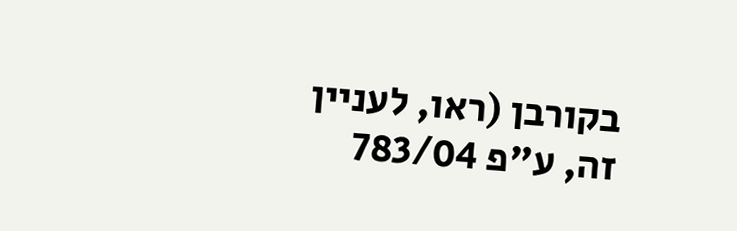בקורבן (ראו, לעניין זה, ע"פ 783/04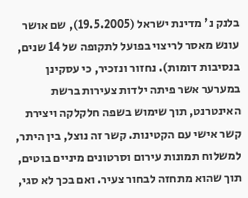בלנק נ' מדינת ישראל (19.5.2005), שם אושר עונש מאסר לריצוי בפועל לתקופה של 14 שנים, בנסיבות דומות). נחזור ונזכיר, כי עסקינן במערער אשר פיתה ילדות צעירות ברשת האינטרנט, תוך שימוש בשפה חלקלקה ויצירת קשר אישי עם הקטינות. קשר זה נוצל, בין היתר, למשלוח תמונות עירום וסרטונים מיניים בוטים, תוך שהוא מתחזה לבחור צעיר. ואם בכך לא סגי,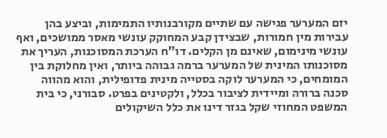יזם המערער פגישה עם שתיים מקורבנותיו התמימות, וביצע בהן עבירות מין חמורות, שבצידן קבע המחוקק עונשי מאסר ממושכים, ואף עונשי מינימום, שאינם מן הקלים. דו"ח הערכת המסוכנות, העריך את מסוכנותו המינית של המערער ברמה גבוהה ביותר, ואין מחלוקת בין המומחים, כי המערער לוקה בסטייה מינית פדופילית, והוא מהווה סכנה ברורה ומיידית לציבור בכלל, ולקטינים בפרט. סבורני, כי בית המשפט המחוזי שקל בגזר דינו את כלל השיקולים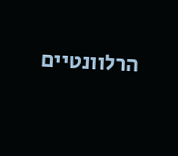הרלוונטיים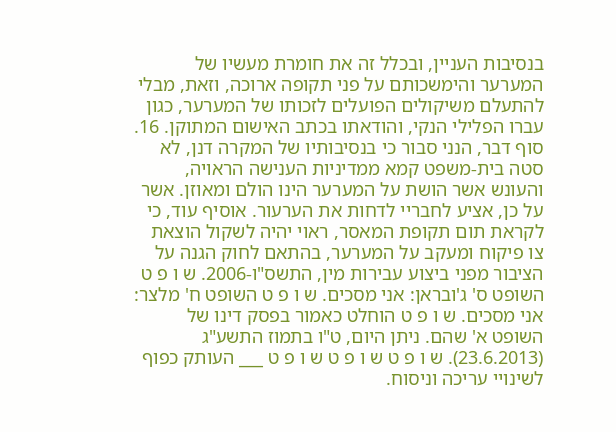בנסיבות העניין, ובכלל זה את חומרת מעשיו של המערער והימשכותם על פני תקופה ארוכה, וזאת, מבלי להתעלם משיקולים הפועלים לזכותו של המערער, כגון עברו הפלילי הנקי, והודאתו בכתב האישום המתוקן. 16. סוף דבר, הנני סבור כי בנסיבותיו של המקרה דנן, לא סטה בית-משפט קמא ממדיניות הענישה הראויה, והעונש אשר הושת על המערער הינו הולם ומאוזן. אשר על כן, אציע לחבריי לדחות את הערעור. אוסיף עוד, כי לקראת תום תקופת המאסר, ראוי יהיה לשקול הוצאת צו פיקוח ומעקב על המערער, בהתאם לחוק הגנה על הציבור מפני ביצוע עבירות מין, התשס"ו-2006. ש ו פ ט השופט ס' ג'ובראן: אני מסכים. ש ו פ ט השופט ח' מלצר: אני מסכים. ש ו פ ט הוחלט כאמור בפסק דינו של השופט א' שהם. ניתן היום, ט"ו בתמוז התשע"ג (23.6.2013). ש ו פ ט ש ו פ ט ש ו פ ט ___ העותק כפוף לשינויי עריכה וניסוח.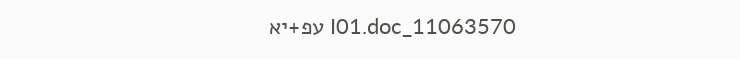11063570_I01.doc עפ+יא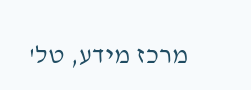מרכז מידע, טל'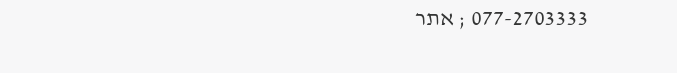077-2703333 ; אתר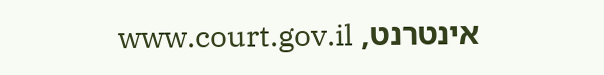אינטרנט, www.court.gov.il